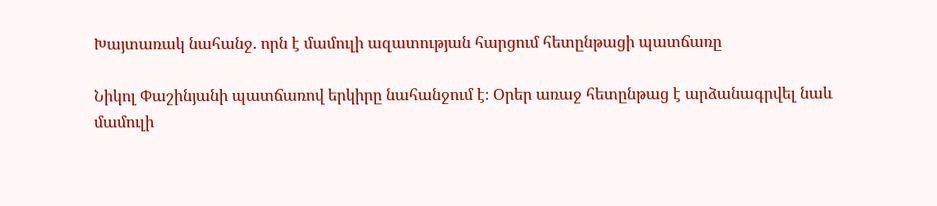Խայտառակ նահանջ. որն է մամուլի ազատության հարցում հետընթացի պատճառը

Նիկոլ Փաշինյանի պատճառով երկիրը նահանջում է։ Օրեր առաջ հետընթաց է արձանագրվել նաև մամուլի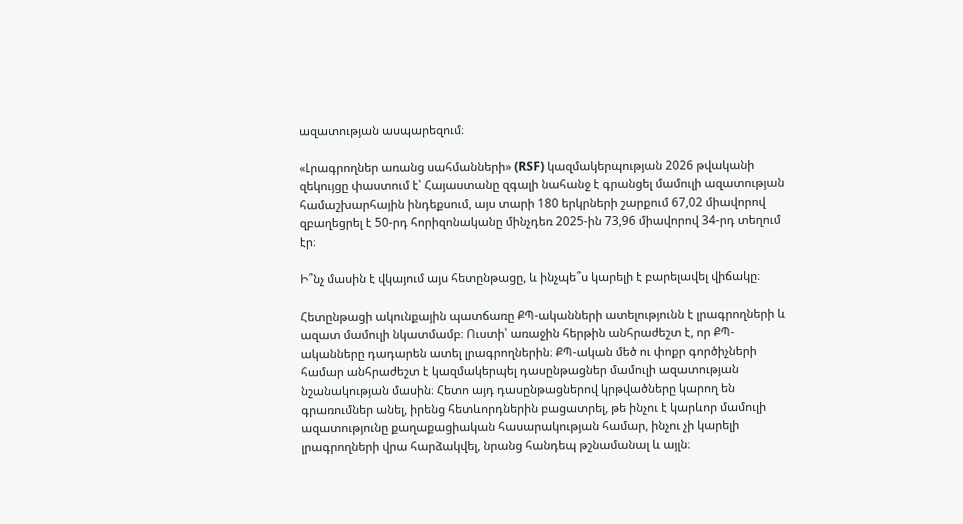ազատության ասպարեզում։

«Լրագրողներ առանց սահմանների» (RSF) կազմակերպության 2026 թվականի զեկույցը փաստում է՝ Հայաստանը զգալի նահանջ է գրանցել մամուլի ազատության համաշխարհային ինդեքսում, այս տարի 180 երկրների շարքում 67,02 միավորով զբաղեցրել է 50-րդ հորիզոնականը մինչդեռ 2025-ին 73,96 միավորով 34-րդ տեղում էր։

Ի՞նչ մասին է վկայում այս հետընթացը, և ինչպե՞ս կարելի է բարելավել վիճակը։

Հետընթացի ակունքային պատճառը ՔՊ-ականների ատելությունն է լրագրողների և ազատ մամուլի նկատմամբ։ Ուստի՝ առաջին հերթին անհրաժեշտ է, որ ՔՊ-ականները դադարեն ատել լրագրողներին։ ՔՊ-ական մեծ ու փոքր գործիչների համար անհրաժեշտ է կազմակերպել դասընթացներ մամուլի ազատության նշանակության մասին։ Հետո այդ դասընթացներով կրթվածները կարող են գրառումներ անել, իրենց հետևորդներին բացատրել, թե ինչու է կարևոր մամուլի ազատությունը քաղաքացիական հասարակության համար, ինչու չի կարելի լրագրողների վրա հարձակվել, նրանց հանդեպ թշնամանալ և այլն։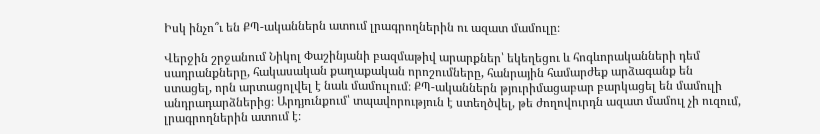Իսկ ինչո՞ւ են ՔՊ-ականներն ատում լրագրողներին ու ազատ մամուլը։

Վերջին շրջանում Նիկոլ Փաշինյանի բազմաթիվ արարքներ՝ եկեղեցու և հոգևորականների դեմ սադրանքները, հակասական քաղաքական որոշումները, հանրային համարժեք արձագանք են ստացել, որն արտացոլվել է նաև մամուլում։ ՔՊ-ականներն թյուրիմացաբար բարկացել են մամուլի անդրադարձներից։ Արդյունքում՝ տպավորություն է ստեղծվել, թե ժողովուրդն ազատ մամուլ չի ուզում, լրագրողներին ատում է։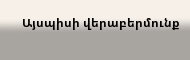Այսպիսի վերաբերմունք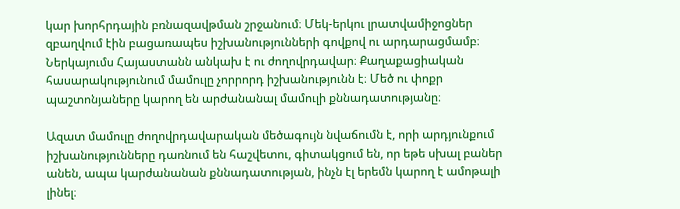կար խորհրդային բռնազավթման շրջանում։ Մեկ-երկու լրատվամիջոցներ զբաղվում էին բացառապես իշխանությունների գովքով ու արդարացմամբ։ Ներկայումս Հայաստանն անկախ է ու ժողովրդավար։ Քաղաքացիական հասարակությունում մամուլը չորրորդ իշխանությունն է։ Մեծ ու փոքր պաշտոնյաները կարող են արժանանալ մամուլի քննադատությանը։

Ազատ մամուլը ժողովրդավարական մեծագույն նվաճումն է, որի արդյունքում իշխանությունները դառնում են հաշվետու, գիտակցում են, որ եթե սխալ բաներ անեն, ապա կարժանանան քննադատության, ինչն էլ երեմն կարող է ամոթալի լինել։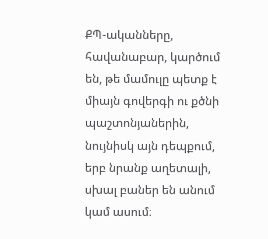ՔՊ-ականները, հավանաբար, կարծում են, թե մամուլը պետք է միայն գովերգի ու քծնի պաշտոնյաներին, նույնիսկ այն դեպքում, երբ նրանք աղետալի, սխալ բաներ են անում կամ ասում։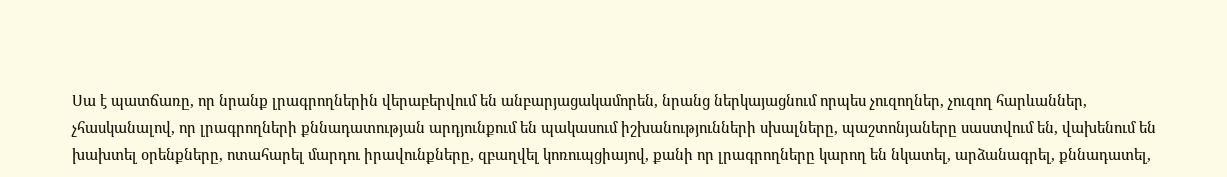Սա է պատճառը, որ նրանք լրագրողներին վերաբերվում են անբարյացակամորեն, նրանց ներկայացնում որպես չուզողներ, չուզող հարևաններ, չհասկանալով, որ լրագրողների քննադատության արդյունքում են պակասում իշխանությունների սխալները, պաշտոնյաները սաստվում են, վախենում են խախտել օրենքները, ոտահարել մարդու իրավունքները, զբաղվել կոռուպցիայով, քանի որ լրագրողները կարող են նկատել, արձանագրել, քննադատել,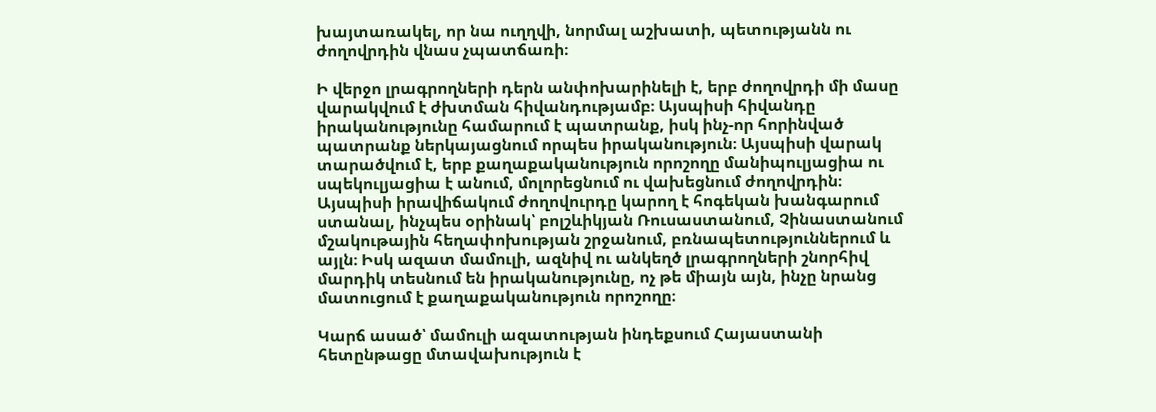խայտառակել, որ նա ուղղվի, նորմալ աշխատի, պետությանն ու ժողովրդին վնաս չպատճառի։

Ի վերջո լրագրողների դերն անփոխարինելի է, երբ ժողովրդի մի մասը վարակվում է ժխտման հիվանդությամբ։ Այսպիսի հիվանդը իրականությունը համարում է պատրանք, իսկ ինչ-որ հորինված պատրանք ներկայացնում որպես իրականություն։ Այսպիսի վարակ տարածվում է, երբ քաղաքականություն որոշողը մանիպուլյացիա ու սպեկուլյացիա է անում, մոլորեցնում ու վախեցնում ժողովրդին։ Այսպիսի իրավիճակում ժողովուրդը կարող է հոգեկան խանգարում ստանալ, ինչպես օրինակ՝ բոլշևիկյան Ռուսաստանում, Չինաստանում մշակութային հեղափոխության շրջանում, բռնապետություններում և այլն։ Իսկ ազատ մամուլի, ազնիվ ու անկեղծ լրագրողների շնորհիվ մարդիկ տեսնում են իրականությունը, ոչ թե միայն այն, ինչը նրանց մատուցում է քաղաքականություն որոշողը։

Կարճ ասած՝ մամուլի ազատության ինդեքսում Հայաստանի հետընթացը մտավախություն է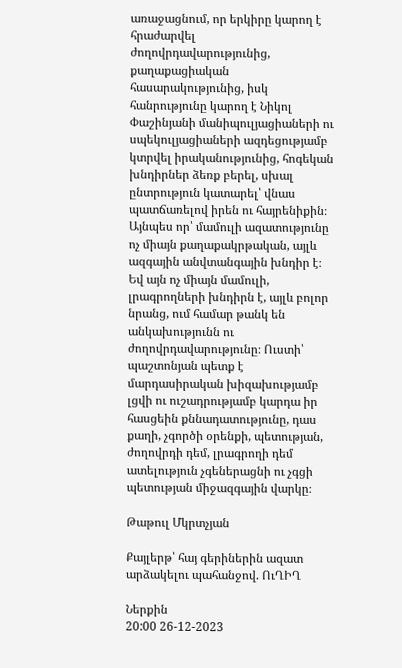առաջացնում, որ երկիրը կարող է հրաժարվել ժողովրդավարությունից, քաղաքացիական հասարակությունից, իսկ հանրությունը կարող է Նիկոլ Փաշինյանի մանիպուլյացիաների ու սպեկուլյացիաների ազդեցությամբ կտրվել իրականությունից, հոգեկան խնդիրներ ձեռք բերել, սխալ ընտրություն կատարել՝ վնաս պատճառելով իրեն ու հայրենիքին։ Այնպես որ՝ մամուլի ազատությունը ոչ միայն քաղաքակրթական, այլև ազգային անվտանգային խնդիր է։ Եվ այն ոչ միայն մամուլի, լրագրողների խնդիրն է, այլև բոլոր նրանց, ում համար թանկ են անկախությունն ու ժողովրդավարությունը։ Ուստի՝ պաշտոնյան պետք է մարդասիրական խիզախությամբ լցվի ու ուշադրությամբ կարդա իր հասցեին քննադատությունը, դաս քաղի, չգործի օրենքի, պետության, ժողովրդի դեմ, լրագրողի դեմ ատելություն չգեներացնի ու չգցի պետության միջազգային վարկը։

Թաթուլ Մկրտչյան

Քայլերթ՝ հայ գերիներին ազատ արձակելու պահանջով. ՈւՂԻՂ

Ներքին
20:00 26-12-2023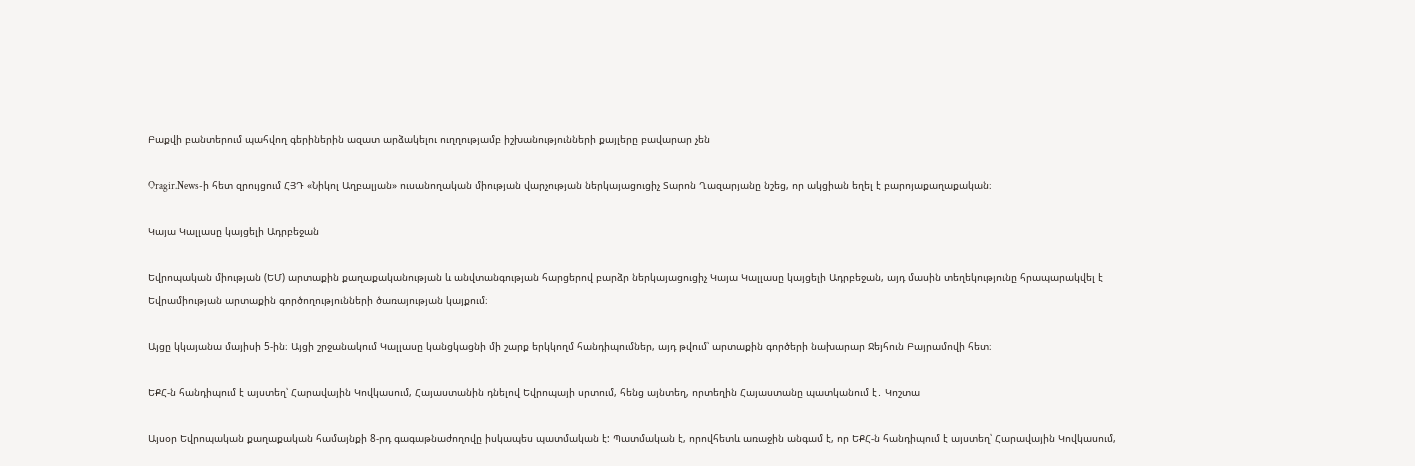Բաքվի բանտերում պահվող գերիներին ազատ արձակելու ուղղությամբ իշխանությունների քայլերը բավարար չեն

Oragir.News-ի հետ զրույցում ՀՅԴ «Նիկոլ Աղբալյան» ուսանողական միության վարչության ներկայացուցիչ Տարոն Ղազարյանը նշեց, որ ակցիան եղել է բարոյաքաղաքական։

Կայա Կալլասը կայցելի Ադրբեջան

Եվրոպական միության (ԵՄ) արտաքին քաղաքականության և անվտանգության հարցերով բարձր ներկայացուցիչ Կայա Կալլասը կայցելի Ադրբեջան, այդ մասին տեղեկությունը հրապարակվել է Եվրամիության արտաքին գործողությունների ծառայության կայքում։

Այցը կկայանա մայիսի 5-ին։ Այցի շրջանակում Կալլասը կանցկացնի մի շարք երկկողմ հանդիպումներ, այդ թվում՝ արտաքին գործերի նախարար Ջեյհուն Բայրամովի հետ։

ԵՔՀ-ն հանդիպում է այստեղ՝ Հարավային Կովկասում, Հայաստանին դնելով Եվրոպայի սրտում, հենց այնտեղ, որտեղին Հայաստանը պատկանում է․ Կոշտա

Այսօր Եվրոպական քաղաքական համայնքի 8-րդ գագաթնաժողովը իսկապես պատմական է: Պատմական է, որովհետև առաջին անգամ է, որ ԵՔՀ-ն հանդիպում է այստեղ՝ Հարավային Կովկասում,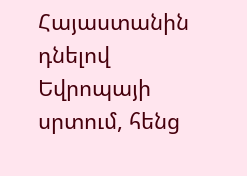Հայաստանին դնելով Եվրոպայի սրտում, հենց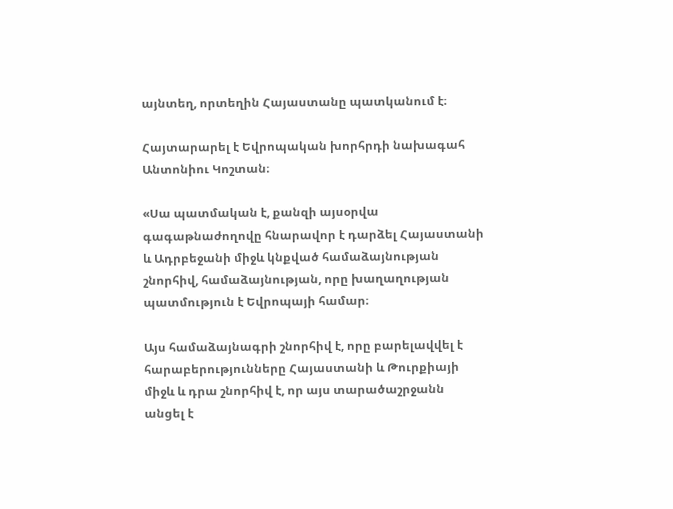այնտեղ, որտեղին Հայաստանը պատկանում է։

Հայտարարել է Եվրոպական խորհրդի նախագահ Անտոնիու Կոշտան։

«Սա պատմական է, քանզի այսօրվա գագաթնաժողովը հնարավոր է դարձել Հայաստանի և Ադրբեջանի միջև կնքված համաձայնության շնորհիվ, համաձայնության, որը խաղաղության պատմություն է Եվրոպայի համար։

Այս համաձայնագրի շնորհիվ է, որը բարելավվել է հարաբերությունները Հայաստանի և Թուրքիայի միջև և դրա շնորհիվ է, որ այս տարածաշրջանն անցել է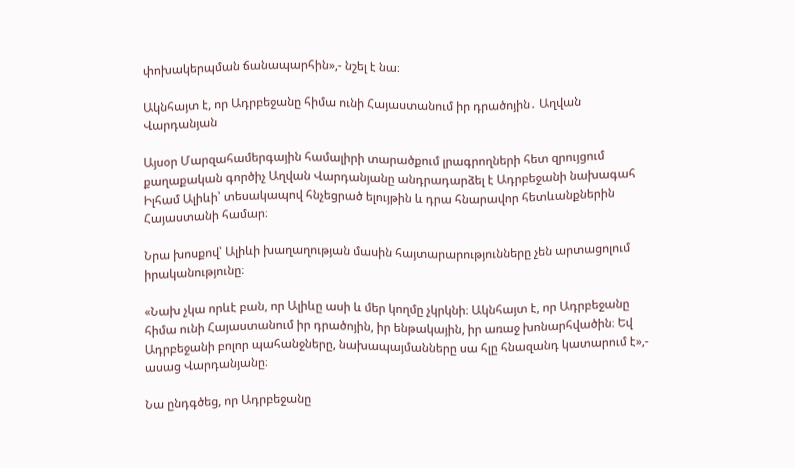փոխակերպման ճանապարհին»,- նշել է նա։

Ակնհայտ է, որ Ադրբեջանը հիմա ունի Հայաստանում իր դրածոյին․ Աղվան Վարդանյան

Այսօր Մարզահամերգային համալիրի տարածքում լրագրողների հետ զրույցում քաղաքական գործիչ Աղվան Վարդանյանը անդրադարձել է Ադրբեջանի նախագահ Իլհամ Ալիևի՝ տեսակապով հնչեցրած ելույթին և դրա հնարավոր հետևանքներին Հայաստանի համար։

Նրա խոսքով՝ Ալիևի խաղաղության մասին հայտարարությունները չեն արտացոլում իրականությունը։

«Նախ չկա որևէ բան, որ Ալիևը ասի և մեր կողմը չկրկնի։ Ակնհայտ է, որ Ադրբեջանը հիմա ունի Հայաստանում իր դրածոյին, իր ենթակային, իր առաջ խոնարհվածին։ Եվ Ադրբեջանի բոլոր պահանջները, նախապայմանները սա հլը հնազանդ կատարում է»,- ասաց Վարդանյանը։

Նա ընդգծեց, որ Ադրբեջանը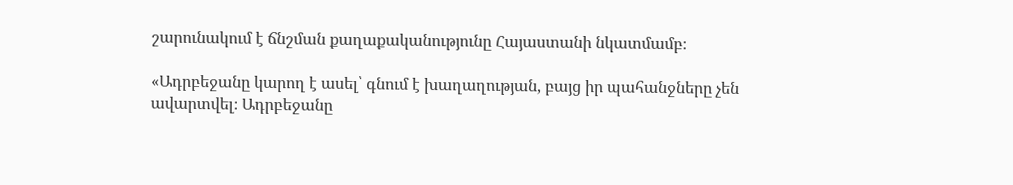շարունակում է ճնշման քաղաքականությունը Հայաստանի նկատմամբ։

«Ադրբեջանը կարող է ասել՝ գնում է խաղաղության, բայց իր պահանջները չեն ավարտվել։ Ադրբեջանը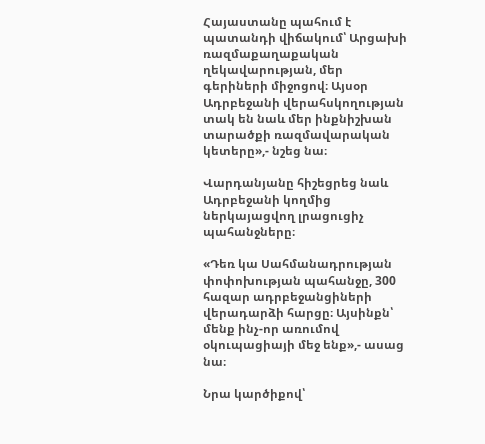Հայաստանը պահում է պատանդի վիճակում՝ Արցախի ռազմաքաղաքական ղեկավարության, մեր գերիների միջոցով։ Այսօր Ադրբեջանի վերահսկողության տակ են նաև մեր ինքնիշխան տարածքի ռազմավարական կետերը»,- նշեց նա։

Վարդանյանը հիշեցրեց նաև Ադրբեջանի կողմից ներկայացվող լրացուցիչ պահանջները։

«Դեռ կա Սահմանադրության փոփոխության պահանջը, 300 հազար ադրբեջանցիների վերադարձի հարցը։ Այսինքն՝ մենք ինչ-որ առումով օկուպացիայի մեջ ենք»,- ասաց նա։

Նրա կարծիքով՝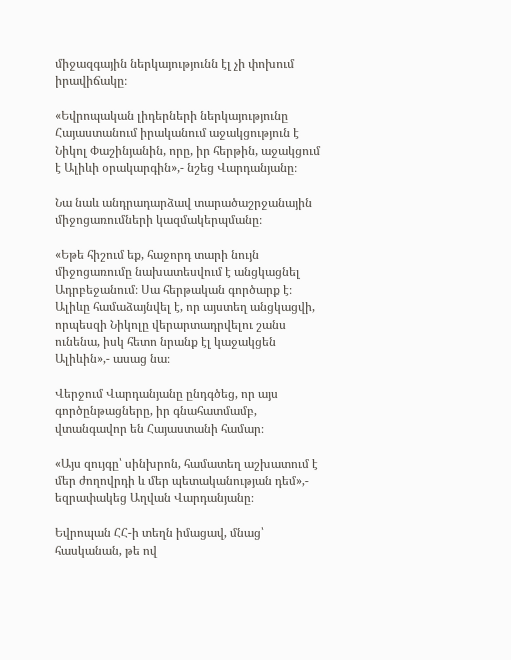միջազգային ներկայությունն էլ չի փոխում իրավիճակը։

«Եվրոպական լիդերների ներկայությունը Հայաստանում իրականում աջակցություն է Նիկոլ Փաշինյանին, որը, իր հերթին, աջակցում է Ալիևի օրակարգին»,- նշեց Վարդանյանը։

Նա նաև անդրադարձավ տարածաշրջանային միջոցառումների կազմակերպմանը։

«Եթե հիշում եք, հաջորդ տարի նույն միջոցառումը նախատեսվում է անցկացնել Ադրբեջանում։ Սա հերթական գործարք է։ Ալիևը համաձայնվել է, որ այստեղ անցկացվի, որպեսզի Նիկոլը վերարտադրվելու շանս ունենա, իսկ հետո նրանք էլ կաջակցեն Ալիևին»,- ասաց նա։

Վերջում Վարդանյանը ընդգծեց, որ այս գործընթացները, իր գնահատմամբ, վտանգավոր են Հայաստանի համար։

«Այս զույգը՝ սինխրոն, համատեղ աշխատում է մեր ժողովրդի և մեր պետականության դեմ»,- եզրափակեց Աղվան Վարդանյանը։

Եվրոպան ՀՀ-ի տեղն իմացավ, մնաց՝ հասկանան, թե ով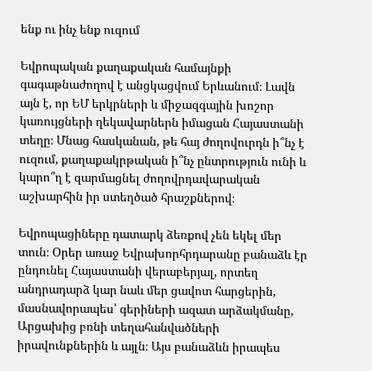ենք ու ինչ ենք ուզում

Եվրոպական քաղաքական համայնքի գագաթնաժողով է անցկացվում Երևանում։ Լավն այն է, որ ԵՄ երկրների և միջազգային խոշոր կառույցների ղեկավարներն իմացան Հայաստանի տեղը։ Մնաց հասկանան, թե հայ ժողովուրդն ի՞նչ է ուզում, քաղաքակրթական ի՞նչ ընտրություն ունի և կարո՞ղ է զարմացնել ժողովրդավարական աշխարհին իր ստեղծած հրաշքներով։

Եվրոպացիները դատարկ ձեռքով չեն եկել մեր տուն։ Օրեր առաջ Եվրախորհրդարանը բանաձև էր ընդունել Հայաստանի վերաբերյալ, որտեղ անդրադարձ կար նաև մեր ցավոտ հարցերին, մասնավորապես՝ գերիների ազատ արձակմանը, Արցախից բռնի տեղահանվածների իրավունքներին և այլն։ Այս բանաձևն իրապես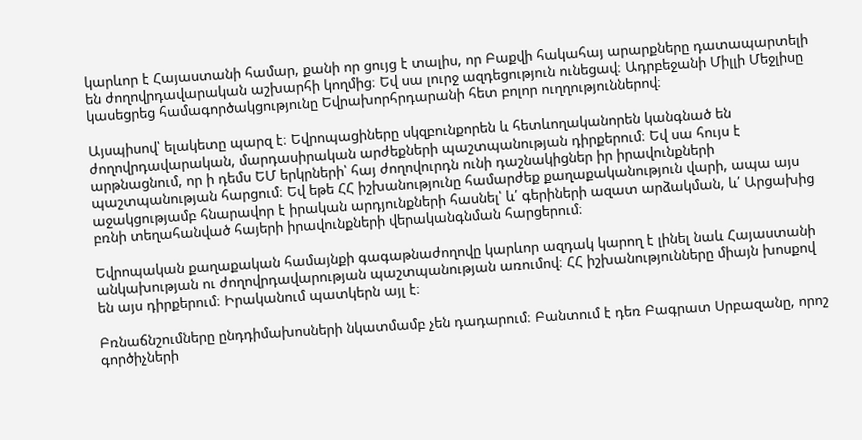կարևոր է Հայաստանի համար, քանի որ ցույց է տալիս, որ Բաքվի հակահայ արարքները դատապարտելի են ժողովրդավարական աշխարհի կողմից։ Եվ սա լուրջ ազդեցություն ունեցավ։ Ադրբեջանի Միլլի Մեջլիսը կասեցրեց համագործակցությունը Եվրախորհրդարանի հետ բոլոր ուղղություններով։

Այսպիսով՝ ելակետը պարզ է։ Եվրոպացիները սկզբունքորեն և հետևողականորեն կանգնած են ժողովրդավարական, մարդասիրական արժեքների պաշտպանության դիրքերում։ Եվ սա հույս է արթնացնում, որ ի դեմս ԵՄ երկրների՝ հայ ժողովուրդն ունի դաշնակիցներ իր իրավունքների պաշտպանության հարցում։ Եվ եթե ՀՀ իշխանությունը համարժեք քաղաքականություն վարի, ապա այս աջակցությամբ հնարավոր է իրական արդյունքների հասնել՝ և՛ գերիների ազատ արձակման, և՛ Արցախից բռնի տեղահանված հայերի իրավունքների վերականգնման հարցերում։

Եվրոպական քաղաքական համայնքի գագաթնաժողովը կարևոր ազդակ կարող է լինել նաև Հայաստանի անկախության ու ժողովրդավարության պաշտպանության առումով։ ՀՀ իշխանությունները միայն խոսքով են այս դիրքերում։ Իրականում պատկերն այլ է։

Բռնաճնշումները ընդդիմախոսների նկատմամբ չեն դադարում։ Բանտում է դեռ Բագրատ Սրբազանը, որոշ գործիչների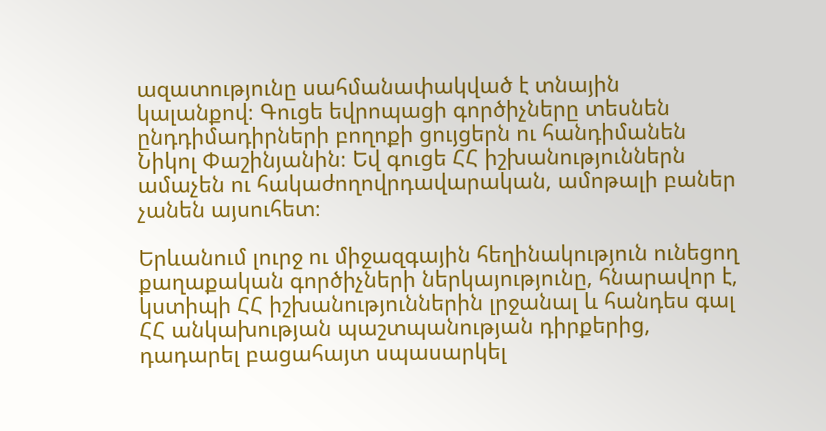ազատությունը սահմանափակված է տնային կալանքով։ Գուցե եվրոպացի գործիչները տեսնեն ընդդիմադիրների բողոքի ցույցերն ու հանդիմանեն Նիկոլ Փաշինյանին։ Եվ գուցե ՀՀ իշխանություններն ամաչեն ու հակաժողովրդավարական, ամոթալի բաներ չանեն այսուհետ։

Երևանում լուրջ ու միջազգային հեղինակություն ունեցող քաղաքական գործիչների ներկայությունը, հնարավոր է, կստիպի ՀՀ իշխանություններին լրջանալ և հանդես գալ ՀՀ անկախության պաշտպանության դիրքերից, դադարել բացահայտ սպասարկել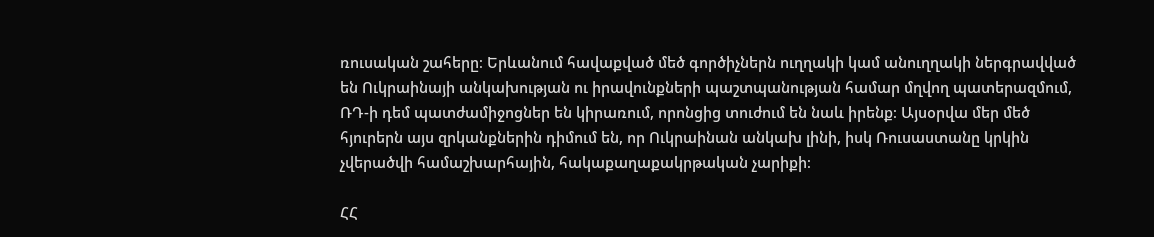ռուսական շահերը։ Երևանում հավաքված մեծ գործիչներն ուղղակի կամ անուղղակի ներգրավված են Ուկրաինայի անկախության ու իրավունքների պաշտպանության համար մղվող պատերազմում, ՌԴ-ի դեմ պատժամիջոցներ են կիրառում, որոնցից տուժում են նաև իրենք։ Այսօրվա մեր մեծ հյուրերն այս զրկանքներին դիմում են, որ Ուկրաինան անկախ լինի, իսկ Ռուսաստանը կրկին չվերածվի համաշխարհային, հակաքաղաքակրթական չարիքի։

ՀՀ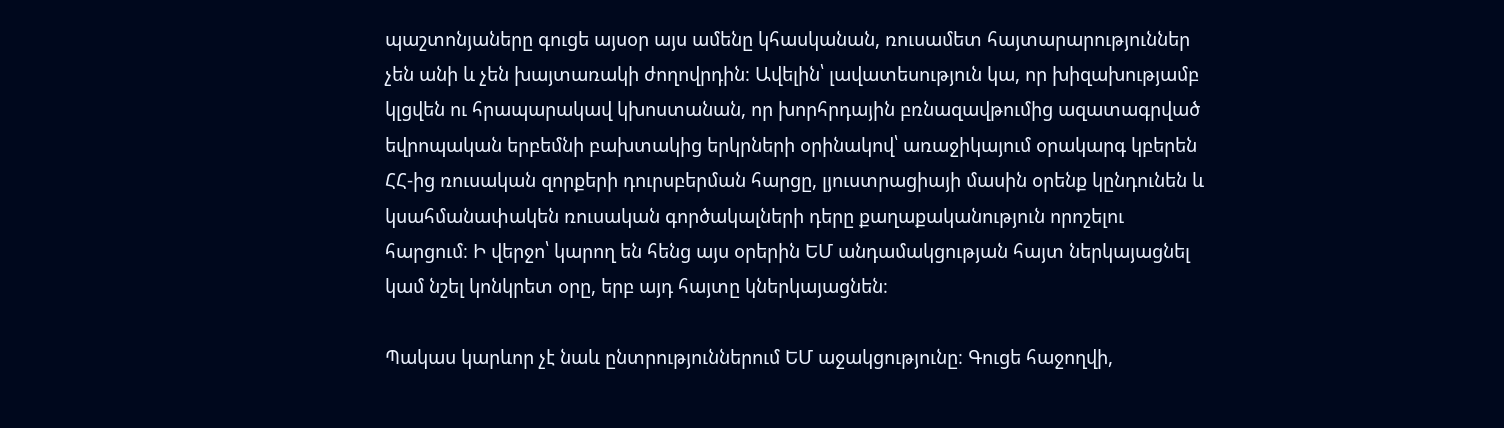պաշտոնյաները գուցե այսօր այս ամենը կհասկանան, ռուսամետ հայտարարություններ չեն անի և չեն խայտառակի ժողովրդին։ Ավելին՝ լավատեսություն կա, որ խիզախությամբ կլցվեն ու հրապարակավ կխոստանան, որ խորհրդային բռնազավթումից ազատագրված եվրոպական երբեմնի բախտակից երկրների օրինակով՝ առաջիկայում օրակարգ կբերեն ՀՀ-ից ռուսական զորքերի դուրսբերման հարցը, լյուստրացիայի մասին օրենք կընդունեն և կսահմանափակեն ռուսական գործակալների դերը քաղաքականություն որոշելու հարցում։ Ի վերջո՝ կարող են հենց այս օրերին ԵՄ անդամակցության հայտ ներկայացնել կամ նշել կոնկրետ օրը, երբ այդ հայտը կներկայացնեն։

Պակաս կարևոր չէ նաև ընտրություններում ԵՄ աջակցությունը։ Գուցե հաջողվի,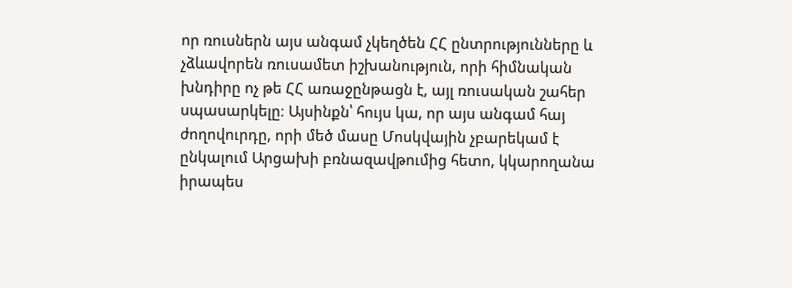որ ռուսներն այս անգամ չկեղծեն ՀՀ ընտրությունները և չձևավորեն ռուսամետ իշխանություն, որի հիմնական խնդիրը ոչ թե ՀՀ առաջընթացն է, այլ ռուսական շահեր սպասարկելը։ Այսինքն՝ հույս կա, որ այս անգամ հայ ժողովուրդը, որի մեծ մասը Մոսկվային չբարեկամ է ընկալում Արցախի բռնազավթումից հետո, կկարողանա իրապես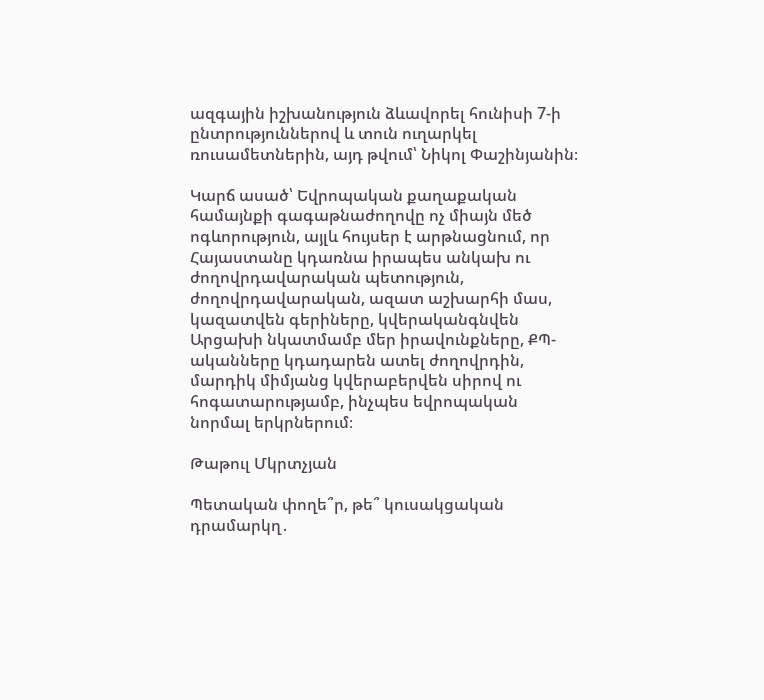ազգային իշխանություն ձևավորել հունիսի 7-ի ընտրություններով և տուն ուղարկել ռուսամետներին, այդ թվում՝ Նիկոլ Փաշինյանին։

Կարճ ասած՝ Եվրոպական քաղաքական համայնքի գագաթնաժողովը ոչ միայն մեծ ոգևորություն, այլև հույսեր է արթնացնում, որ Հայաստանը կդառնա իրապես անկախ ու ժողովրդավարական պետություն, ժողովրդավարական, ազատ աշխարհի մաս, կազատվեն գերիները, կվերականգնվեն Արցախի նկատմամբ մեր իրավունքները, ՔՊ-ականները կդադարեն ատել ժողովրդին, մարդիկ միմյանց կվերաբերվեն սիրով ու հոգատարությամբ, ինչպես եվրոպական նորմալ երկրներում։

Թաթուլ Մկրտչյան

Պետական փողե՞ր, թե՞ կուսակցական դրամարկղ․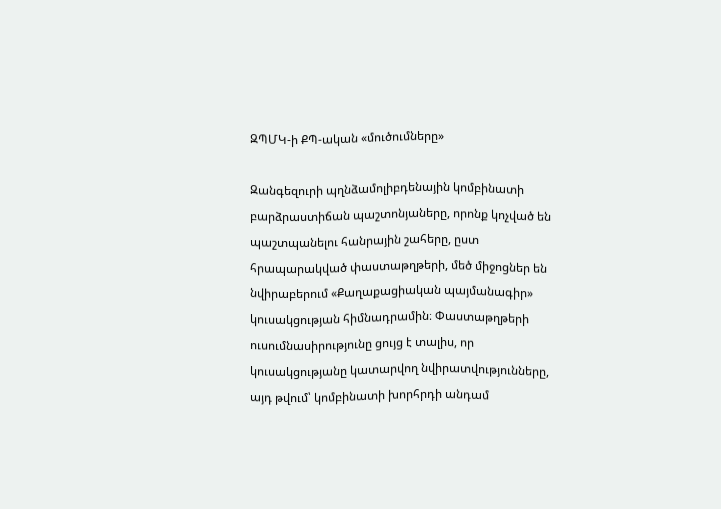ԶՊՄԿ-ի ՔՊ-ական «մուծումները»

Զանգեզուրի պղնձամոլիբդենային կոմբինատի բարձրաստիճան պաշտոնյաները, որոնք կոչված են պաշտպանելու հանրային շահերը, ըստ հրապարակված փաստաթղթերի, մեծ միջոցներ են նվիրաբերում «Քաղաքացիական պայմանագիր» կուսակցության հիմնադրամին։ Փաստաթղթերի ուսումնասիրությունը ցույց է տալիս, որ կուսակցությանը կատարվող նվիրատվությունները, այդ թվում՝ կոմբինատի խորհրդի անդամ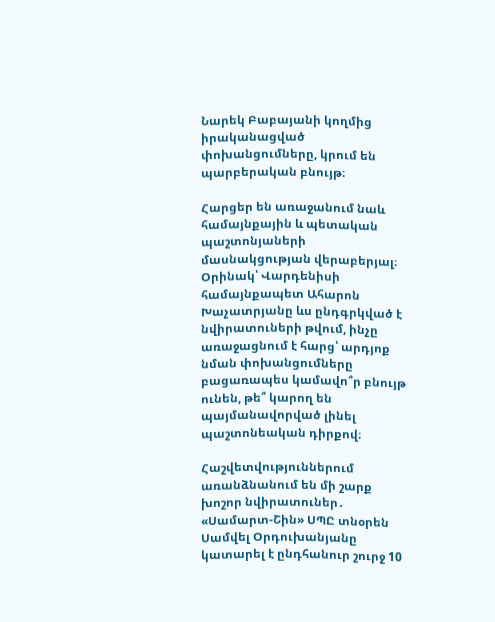Նարեկ Բաբայանի կողմից իրականացված փոխանցումները, կրում են պարբերական բնույթ։

Հարցեր են առաջանում նաև համայնքային և պետական պաշտոնյաների մասնակցության վերաբերյալ։ Օրինակ՝ Վարդենիսի համայնքապետ Ահարոն Խաչատրյանը ևս ընդգրկված է նվիրատուների թվում, ինչը առաջացնում է հարց՝ արդյոք նման փոխանցումները բացառապես կամավո՞ր բնույթ ունեն, թե՞ կարող են պայմանավորված լինել պաշտոնեական դիրքով։

Հաշվետվություններում առանձնանում են մի շարք խոշոր նվիրատուներ․ «Սամարտ-Շին» ՍՊԸ տնօրեն Սամվել Օրդուխանյանը կատարել է ընդհանուր շուրջ 10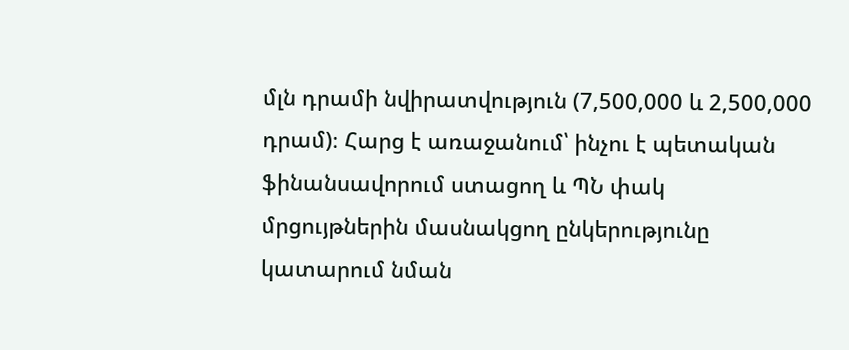մլն դրամի նվիրատվություն (7,500,000 և 2,500,000 դրամ)։ Հարց է առաջանում՝ ինչու է պետական ֆինանսավորում ստացող և ՊՆ փակ մրցույթներին մասնակցող ընկերությունը կատարում նման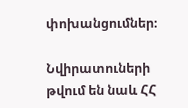փոխանցումներ։

Նվիրատուների թվում են նաև ՀՀ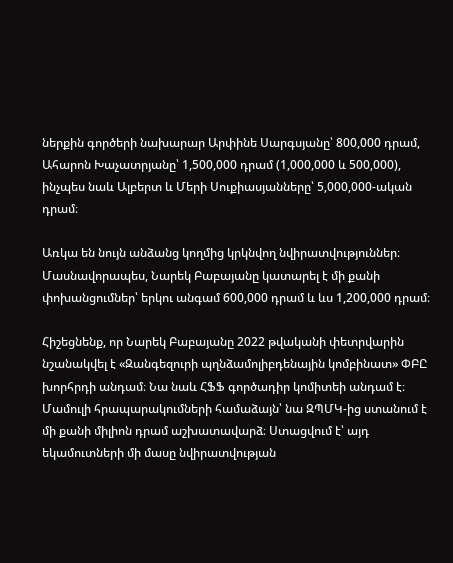ներքին գործերի նախարար Արփինե Սարգսյանը՝ 800,000 դրամ, Ահարոն Խաչատրյանը՝ 1,500,000 դրամ (1,000,000 և 500,000), ինչպես նաև Ալբերտ և Մերի Սուքիասյանները՝ 5,000,000-ական դրամ։

Առկա են նույն անձանց կողմից կրկնվող նվիրատվություններ։ Մասնավորապես, Նարեկ Բաբայանը կատարել է մի քանի փոխանցումներ՝ երկու անգամ 600,000 դրամ և ևս 1,200,000 դրամ։

Հիշեցնենք, որ Նարեկ Բաբայանը 2022 թվականի փետրվարին նշանակվել է «Զանգեզուրի պղնձամոլիբդենային կոմբինատ» ՓԲԸ խորհրդի անդամ։ Նա նաև ՀՖՖ գործադիր կոմիտեի անդամ է։ Մամուլի հրապարակումների համաձայն՝ նա ԶՊՄԿ-ից ստանում է մի քանի միլիոն դրամ աշխատավարձ։ Ստացվում է՝ այդ եկամուտների մի մասը նվիրատվության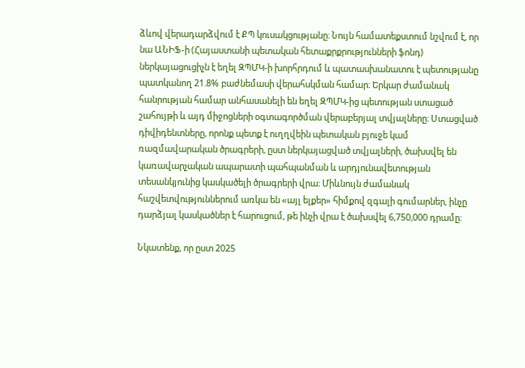ձևով վերադարձվում է ՔՊ կուսակցությանը։ Նույն համատեքստում նշվում է, որ նա ԱՆԻՖ-ի (Հայաստանի պետական հետաքրքրությունների ֆոնդ) ներկայացուցիչն է եղել ԶՊՄԿ-ի խորհրդում և պատասխանատու է պետությանը պատկանող 21.8% բաժնեմասի վերահսկման համար։ Երկար ժամանակ հանրության համար անհասանելի են եղել ԶՊՄԿ-ից պետության ստացած շահույթի և այդ միջոցների օգտագործման վերաբերյալ տվյալները։ Ստացված դիվիդենտները, որոնք պետք է ուղղվեին պետական բյուջե կամ ռազմավարական ծրագրերի, ըստ ներկայացված տվյալների, ծախսվել են կառավարչական ապարատի պահպանման և արդյունավետության տեսանկյունից կասկածելի ծրագրերի վրա։ Միևնույն ժամանակ հաշվետվություններում առկա են «այլ ելքեր» հիմքով զգալի գումարներ, ինչը դարձյալ կասկածներ է հարուցում, թե ինչի վրա է ծախսվել 6,750,000 դրամը։

Նկատենք, որ ըստ 2025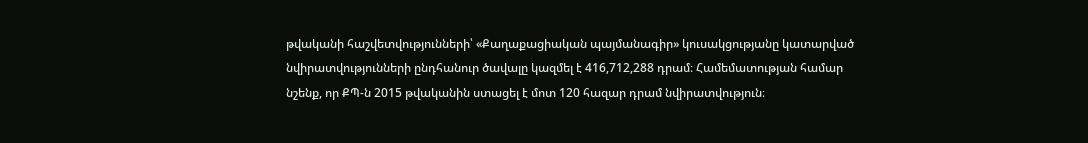թվականի հաշվետվությունների՝ «Քաղաքացիական պայմանագիր» կուսակցությանը կատարված նվիրատվությունների ընդհանուր ծավալը կազմել է 416,712,288 դրամ։ Համեմատության համար նշենք, որ ՔՊ-ն 2015 թվականին ստացել է մոտ 120 հազար դրամ նվիրատվություն։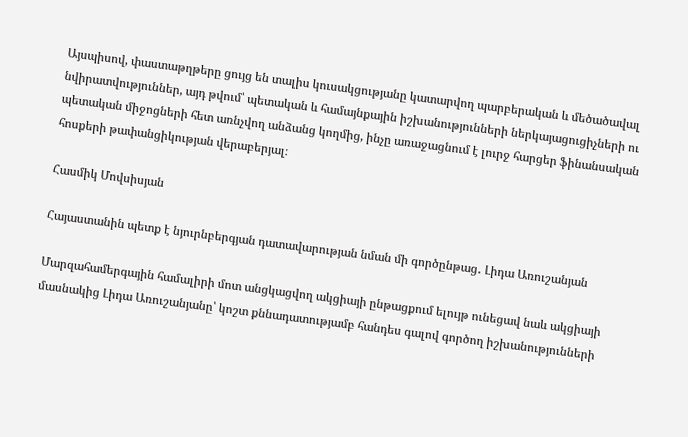Այսպիսով, փաստաթղթերը ցույց են տալիս կուսակցությանը կատարվող պարբերական և մեծածավալ նվիրատվություններ, այդ թվում՝ պետական և համայնքային իշխանությունների ներկայացուցիչների ու պետական միջոցների հետ առնչվող անձանց կողմից, ինչը առաջացնում է լուրջ հարցեր ֆինանսական հոսքերի թափանցիկության վերաբերյալ։

Հասմիկ Մովսիսյան

Հայաստանին պետք է նյուրնբերգյան դատավարության նման մի գործընթաց․ Լիդա Առուշանյան

Մարզահամերգային համալիրի մոտ անցկացվող ակցիայի ընթացքում ելույթ ունեցավ նաև ակցիայի մասնակից Լիդա Առուշանյանը՝ կոշտ քննադատությամբ հանդես գալով գործող իշխանությունների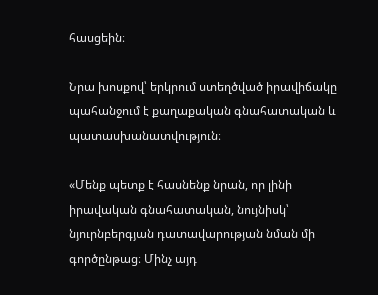հասցեին։

Նրա խոսքով՝ երկրում ստեղծված իրավիճակը պահանջում է քաղաքական գնահատական և պատասխանատվություն։

«Մենք պետք է հասնենք նրան, որ լինի իրավական գնահատական, նույնիսկ՝ նյուրնբերգյան դատավարության նման մի գործընթաց։ Մինչ այդ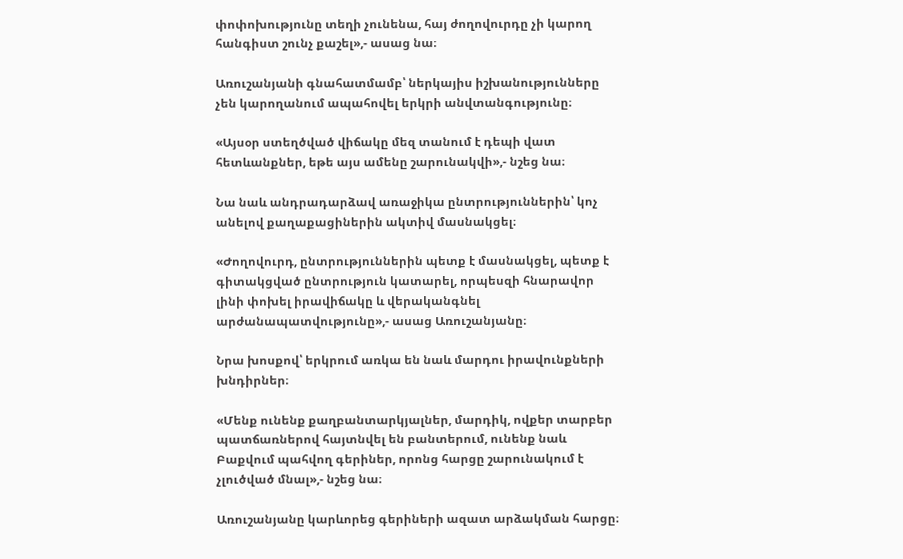փոփոխությունը տեղի չունենա, հայ ժողովուրդը չի կարող հանգիստ շունչ քաշել»,- ասաց նա։

Առուշանյանի գնահատմամբ՝ ներկայիս իշխանությունները չեն կարողանում ապահովել երկրի անվտանգությունը։

«Այսօր ստեղծված վիճակը մեզ տանում է դեպի վատ հետևանքներ, եթե այս ամենը շարունակվի»,- նշեց նա։

Նա նաև անդրադարձավ առաջիկա ընտրություններին՝ կոչ անելով քաղաքացիներին ակտիվ մասնակցել։

«Ժողովուրդ, ընտրություններին պետք է մասնակցել, պետք է գիտակցված ընտրություն կատարել, որպեսզի հնարավոր լինի փոխել իրավիճակը և վերականգնել արժանապատվությունը»,- ասաց Առուշանյանը։

Նրա խոսքով՝ երկրում առկա են նաև մարդու իրավունքների խնդիրներ։

«Մենք ունենք քաղբանտարկյալներ, մարդիկ, ովքեր տարբեր պատճառներով հայտնվել են բանտերում, ունենք նաև Բաքվում պահվող գերիներ, որոնց հարցը շարունակում է չլուծված մնալ»,- նշեց նա։

Առուշանյանը կարևորեց գերիների ազատ արձակման հարցը։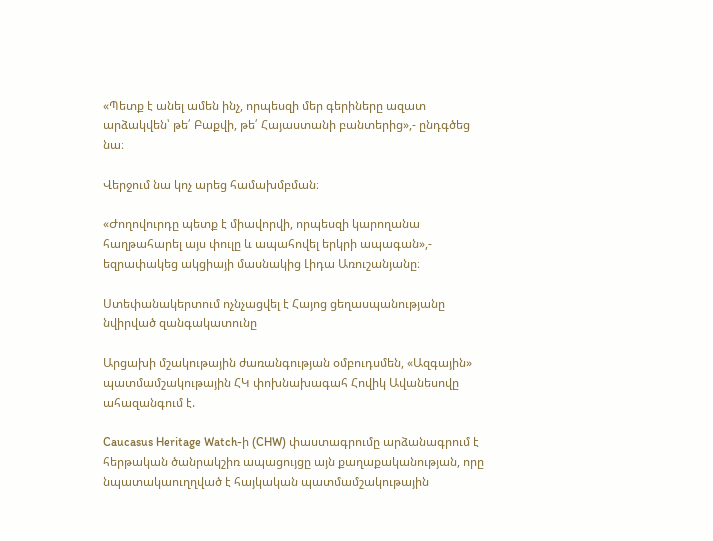«Պետք է անել ամեն ինչ, որպեսզի մեր գերիները ազատ արձակվեն՝ թե՛ Բաքվի, թե՛ Հայաստանի բանտերից»,- ընդգծեց նա։

Վերջում նա կոչ արեց համախմբման։

«Ժողովուրդը պետք է միավորվի, որպեսզի կարողանա հաղթահարել այս փուլը և ապահովել երկրի ապագան»,- եզրափակեց ակցիայի մասնակից Լիդա Առուշանյանը։

Ստեփանակերտում ոչնչացվել է Հայոց ցեղասպանությանը նվիրված զանգակատունը

Արցախի մշակութային ժառանգության օմբուդսմեն, «Ազգային» պատմամշակութային ՀԿ փոխնախագահ Հովիկ Ավանեսովը ահազանգում է.

Caucasus Heritage Watch-ի (CHW) փաստագրումը արձանագրում է հերթական ծանրակշիռ ապացույցը այն քաղաքականության, որը նպատակաուղղված է հայկական պատմամշակութային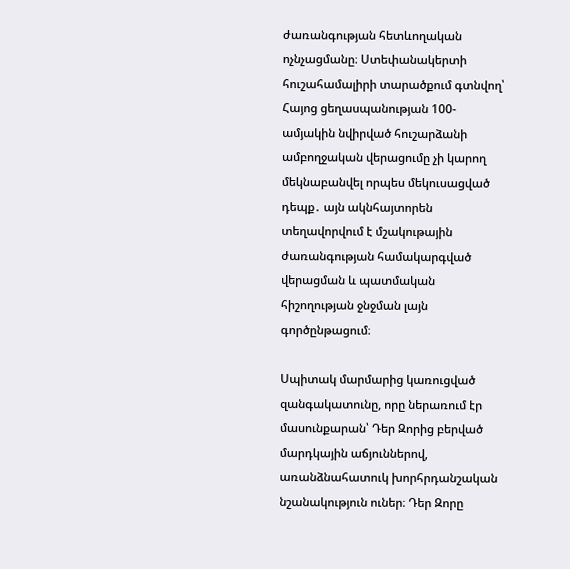ժառանգության հետևողական ոչնչացմանը։ Ստեփանակերտի հուշահամալիրի տարածքում գտնվող՝ Հայոց ցեղասպանության 100-ամյակին նվիրված հուշարձանի ամբողջական վերացումը չի կարող մեկնաբանվել որպես մեկուսացված դեպք․ այն ակնհայտորեն տեղավորվում է մշակութային ժառանգության համակարգված վերացման և պատմական հիշողության ջնջման լայն գործընթացում։

Սպիտակ մարմարից կառուցված զանգակատունը, որը ներառում էր մասունքարան՝ Դեր Զորից բերված մարդկային աճյուններով, առանձնահատուկ խորհրդանշական նշանակություն ուներ։ Դեր Զորը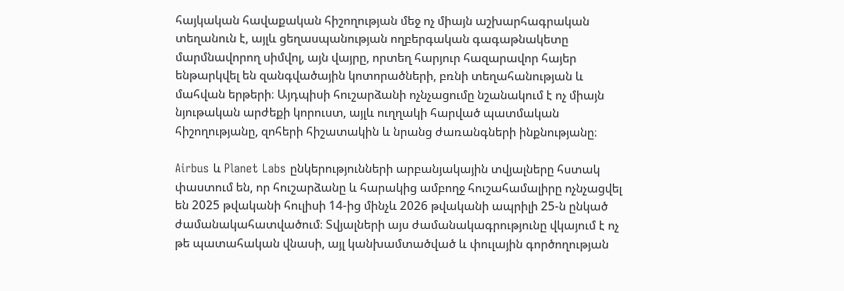հայկական հավաքական հիշողության մեջ ոչ միայն աշխարհագրական տեղանուն է, այլև ցեղասպանության ողբերգական գագաթնակետը մարմնավորող սիմվոլ, այն վայրը, որտեղ հարյուր հազարավոր հայեր ենթարկվել են զանգվածային կոտորածների, բռնի տեղահանության և մահվան երթերի։ Այդպիսի հուշարձանի ոչնչացումը նշանակում է ոչ միայն նյութական արժեքի կորուստ, այլև ուղղակի հարված պատմական հիշողությանը, զոհերի հիշատակին և նրանց ժառանգների ինքնությանը։

Airbus և Planet Labs ընկերությունների արբանյակային տվյալները հստակ փաստում են, որ հուշարձանը և հարակից ամբողջ հուշահամալիրը ոչնչացվել են 2025 թվականի հուլիսի 14-ից մինչև 2026 թվականի ապրիլի 25-ն ընկած ժամանակահատվածում։ Տվյալների այս ժամանակագրությունը վկայում է ոչ թե պատահական վնասի, այլ կանխամտածված և փուլային գործողության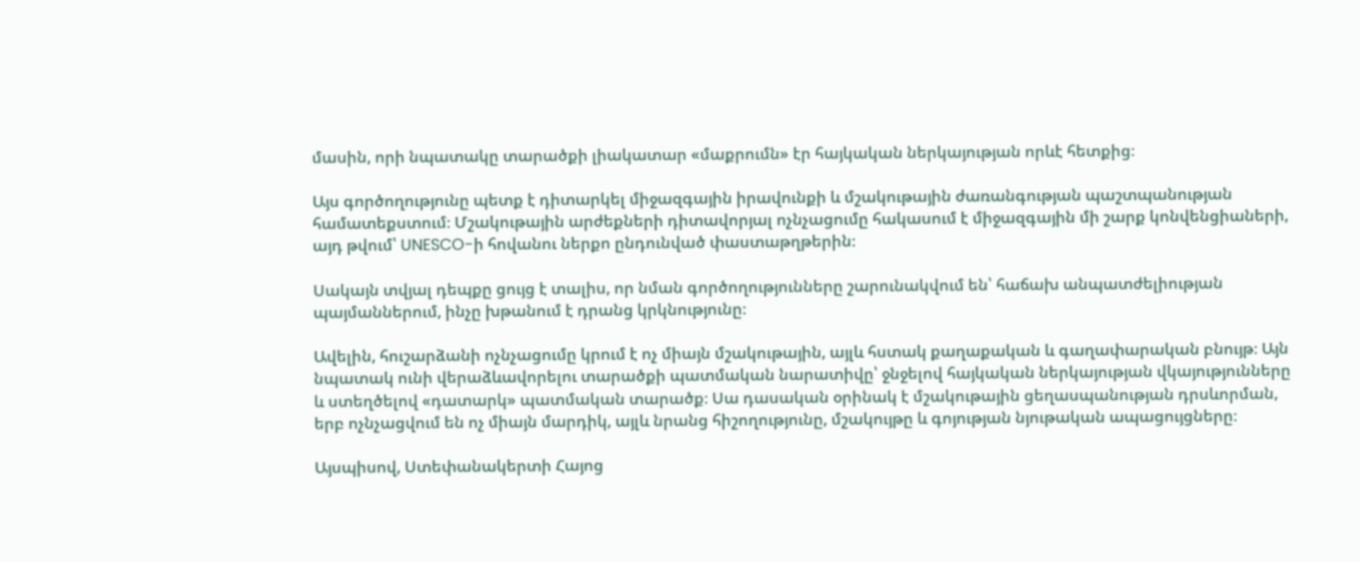մասին, որի նպատակը տարածքի լիակատար «մաքրումն» էր հայկական ներկայության որևէ հետքից։

Այս գործողությունը պետք է դիտարկել միջազգային իրավունքի և մշակութային ժառանգության պաշտպանության համատեքստում։ Մշակութային արժեքների դիտավորյալ ոչնչացումը հակասում է միջազգային մի շարք կոնվենցիաների, այդ թվում՝ UNESCO-ի հովանու ներքո ընդունված փաստաթղթերին։

Սակայն տվյալ դեպքը ցույց է տալիս, որ նման գործողությունները շարունակվում են՝ հաճախ անպատժելիության պայմաններում, ինչը խթանում է դրանց կրկնությունը։

Ավելին, հուշարձանի ոչնչացումը կրում է ոչ միայն մշակութային, այլև հստակ քաղաքական և գաղափարական բնույթ։ Այն նպատակ ունի վերաձևավորելու տարածքի պատմական նարատիվը՝ ջնջելով հայկական ներկայության վկայությունները և ստեղծելով «դատարկ» պատմական տարածք։ Սա դասական օրինակ է մշակութային ցեղասպանության դրսևորման, երբ ոչնչացվում են ոչ միայն մարդիկ, այլև նրանց հիշողությունը, մշակույթը և գոյության նյութական ապացույցները։

Այսպիսով, Ստեփանակերտի Հայոց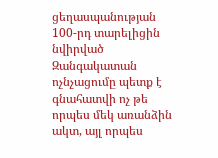ցեղասպանության 100-րդ տարելիցին նվիրված Զանգակատան ոչնչացումը պետք է գնահատվի ոչ թե որպես մեկ առանձին ակտ, այլ որպես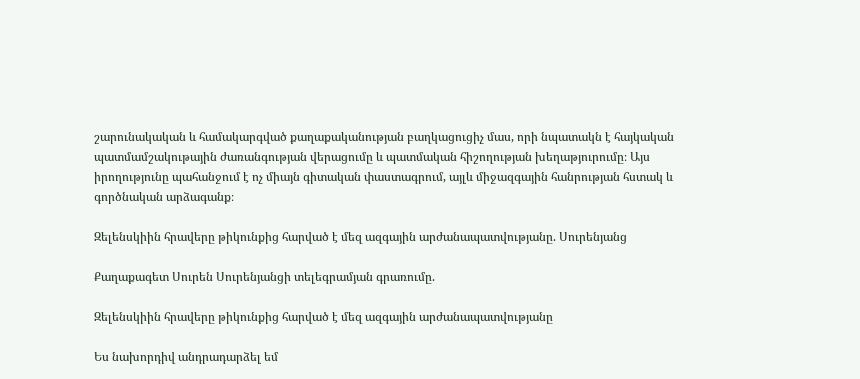շարունակական և համակարգված քաղաքականության բաղկացուցիչ մաս, որի նպատակն է հայկական պատմամշակութային ժառանգության վերացումը և պատմական հիշողության խեղաթյուրումը։ Այս իրողությունը պահանջում է ոչ միայն գիտական փաստագրում, այլև միջազգային հանրության հստակ և գործնական արձագանք։

Զելենսկիին հրավերը թիկունքից հարված է մեզ ազգային արժանապատվությանը. Սուրենյանց

Քաղաքագետ Սուրեն Սուրենյանցի տելեգրամյան գրառումը.

Զելենսկիին հրավերը թիկունքից հարված է մեզ ազգային արժանապատվությանը

Ես նախորդիվ անդրադարձել եմ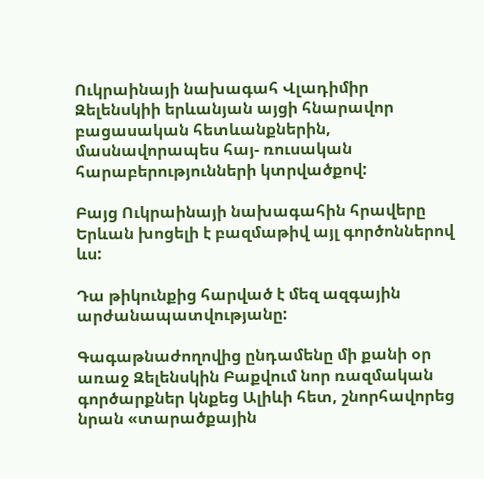Ուկրաինայի նախագահ Վլադիմիր Զելենսկիի երևանյան այցի հնարավոր բացասական հետևանքներին, մասնավորապես հայ- ռուսական հարաբերությունների կտրվածքով:

Բայց Ուկրաինայի նախագահին հրավերը Երևան խոցելի է բազմաթիվ այլ գործոններով ևս:

Դա թիկունքից հարված է մեզ ազգային արժանապատվությանը:

Գագաթնաժողովից ընդամենը մի քանի օր առաջ Զելենսկին Բաքվում նոր ռազմական գործարքներ կնքեց Ալիևի հետ, շնորհավորեց նրան «տարածքային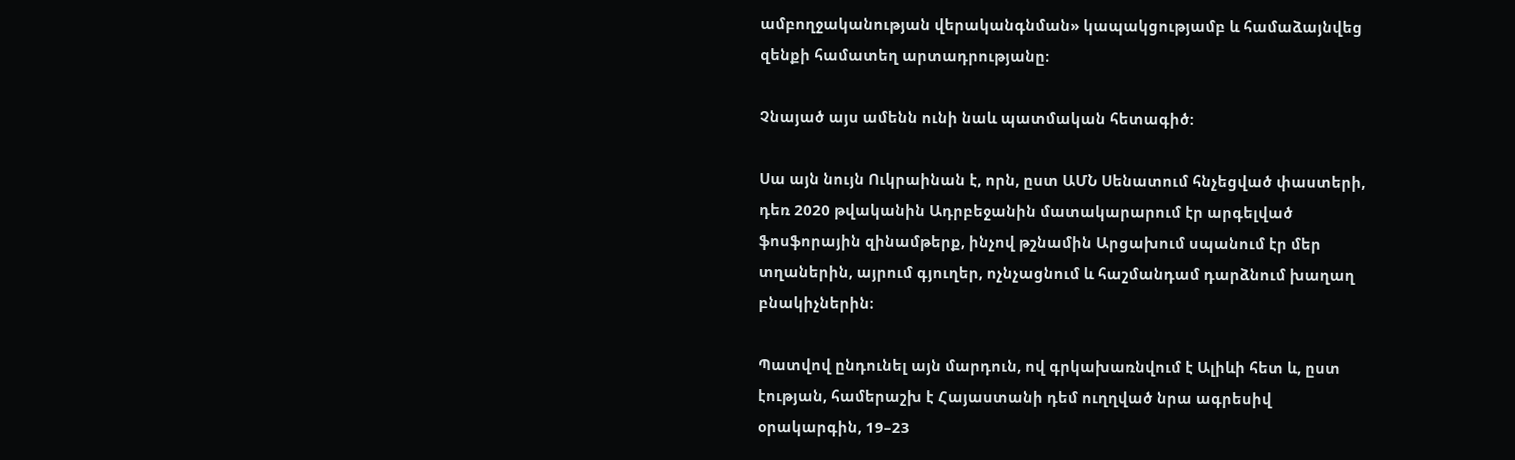ամբողջականության վերականգնման» կապակցությամբ և համաձայնվեց զենքի համատեղ արտադրությանը։

Չնայած այս ամենն ունի նաև պատմական հետագիծ:

Սա այն նույն Ուկրաինան է, որն, ըստ ԱՄՆ Սենատում հնչեցված փաստերի, դեռ 2020 թվականին Ադրբեջանին մատակարարում էր արգելված ֆոսֆորային զինամթերք, ինչով թշնամին Արցախում սպանում էր մեր տղաներին, այրում գյուղեր, ոչնչացնում և հաշմանդամ դարձնում խաղաղ բնակիչներին։

Պատվով ընդունել այն մարդուն, ով գրկախառնվում է Ալիևի հետ և, ըստ էության, համերաշխ է Հայաստանի դեմ ուղղված նրա ագրեսիվ օրակարգին, 19–23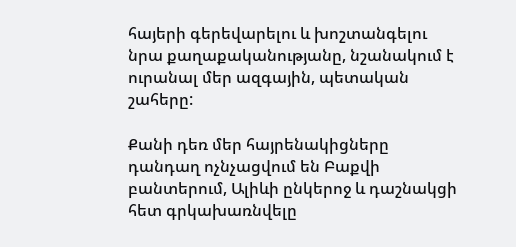հայերի գերեվարելու և խոշտանգելու նրա քաղաքականությանը, նշանակում է ուրանալ մեր ազգային, պետական շահերը:

Քանի դեռ մեր հայրենակիցները դանդաղ ոչնչացվում են Բաքվի բանտերում, Ալիևի ընկերոջ և դաշնակցի հետ գրկախառնվելը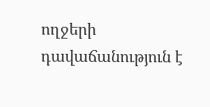ողջերի դավաճանություն է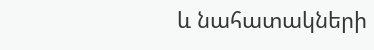և նահատակների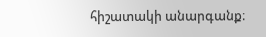հիշատակի անարգանք։